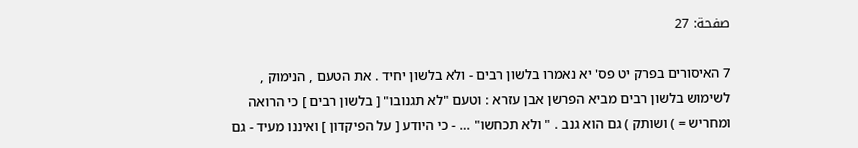صفحة: 27

7 האיסורים בפרק יט פס' יא נאמרו בלשון רבים - ולא בלשון יחיד . את הטעם , הנימוק , לשימוש בלשון רבים מביא הפרשן אבן עזרא : וטעם "לא תגנובו" [ בלשון רבים ] כי הרואה ומחריש = ) ושותק ) גם הוא גנב . " ולא תכחשו" … - כי היודע [ על הפיקדון ] ואיננו מעיד - גם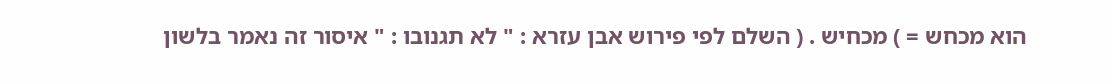הוא מכחש = ) מכחיש . ( השלם לפי פירוש אבן עזרא : " לא תגנובו : " איסור זה נאמר בלשון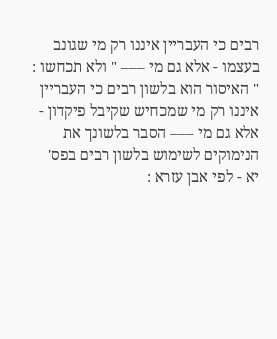רבים כי העבריין איננו רק מי שגונב בעצמו - אלא גם מי ––– " ולא תכחשו : " האיסור הוא בלשון רבים כי העבריין איננו רק מי שמכחיש שקיבל פיקדון - אלא גם מי ––– הסבר בלשונך את הנימוקים לשימוש בלשון רבים בפס' יא - לפי אבן עזרא :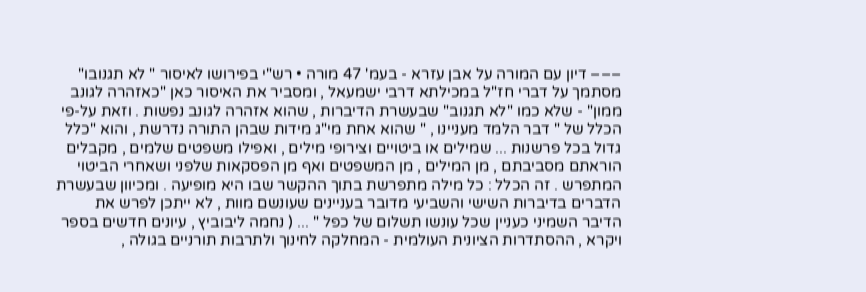––– דיון עם המורה על אבן עזרא - בעמ' 47 מורה • רש"י בפירושו לאיסור " לא תגנובו" מסתמך על דברי חז"ל במכילתא דרבי ישמעאל , ומסביר את האיסור כאן "כאזהרה לגונב ממון" - שלא כמו "לא תגנוב" שבעשרת הדיברות , שהוא אזהרה לגונב נפשות . וזאת על-פי הכלל של " דבר הלמד מעניינו , " שהוא אחת מי"ג מידות שבהן התורה נדרשת , והוא "כלל גדול בכל פרשנות ... שמילים או ביטויים וצירופי מילים , ואפילו משפטים שלמים , מקבלים הוראתם מסביבתם , מן המילים , מן המשפטים ואף מן הפסקאות שלפני ושאחרי הביטוי המתפרש . זה הכלל : כל מילה מתפרשת בתוך ההקשר שבו היא מופיעה . ומכיוון שבעשרת הדברים בדיברות השישי והשביעי מדובר בעניינים שעונשם מוות , לא ייתכן לפרש את הדיבר השמיני כעניין שכל עונשו תשלום של כפל " ... ( נחמה ליבוביץ , עיונים חדשים בספר ויקרא , ההסתדרות הציונית העולמית - המחלקה לחינוך ולתרבות תורניים בגולה ,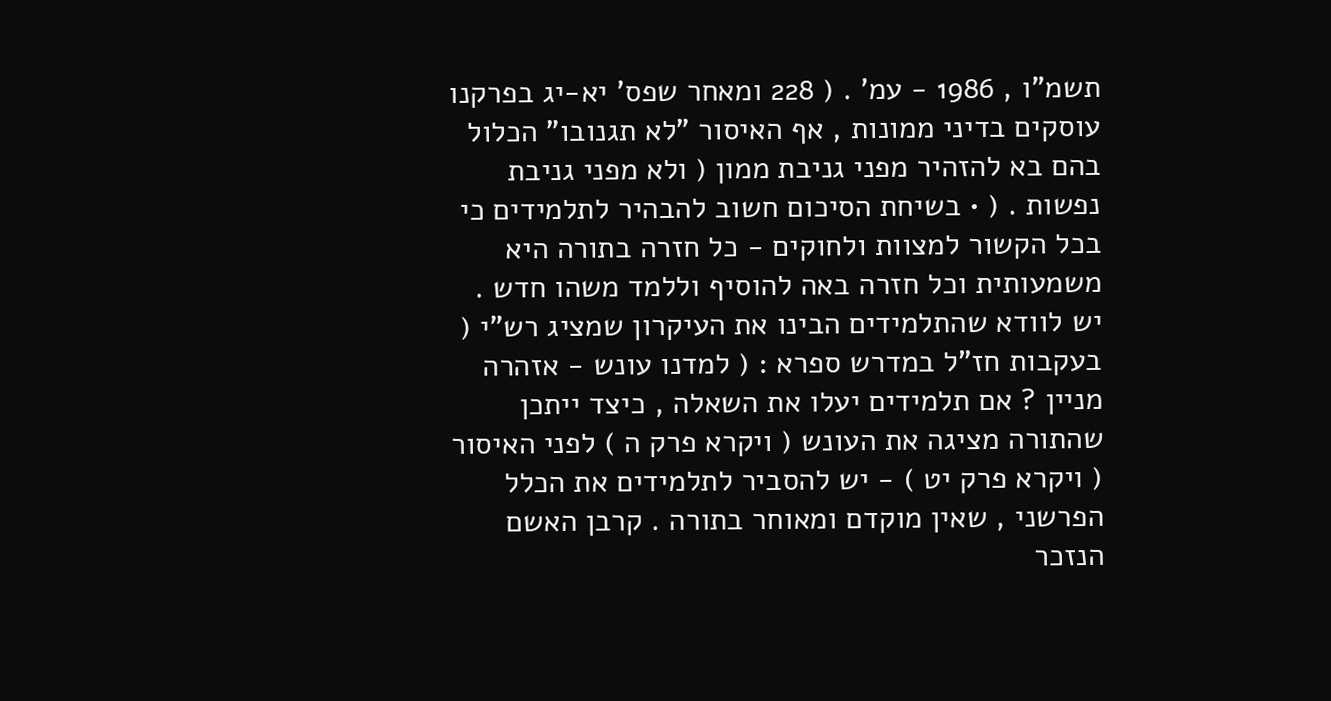תשמ"ו , 1986 - עמ' . ( 228 ומאחר שפס' יא-יג בפרקנו עוסקים בדיני ממונות , אף האיסור "לא תגנובו" הכלול בהם בא להזהיר מפני גניבת ממון ( ולא מפני גניבת נפשות . ( • בשיחת הסיכום חשוב להבהיר לתלמידים כי בכל הקשור למצוות ולחוקים - כל חזרה בתורה היא משמעותית וכל חזרה באה להוסיף וללמד משהו חדש . יש לוודא שהתלמידים הבינו את העיקרון שמציג רש"י ( בעקבות חז"ל במדרש ספרא : ( למדנו עונש - אזהרה מניין ? אם תלמידים יעלו את השאלה , כיצד ייתכן שהתורה מציגה את העונש ( ויקרא פרק ה ) לפני האיסור ( ויקרא פרק יט ) - יש להסביר לתלמידים את הכלל הפרשני , שאין מוקדם ומאוחר בתורה . קרבן האשם הנזכר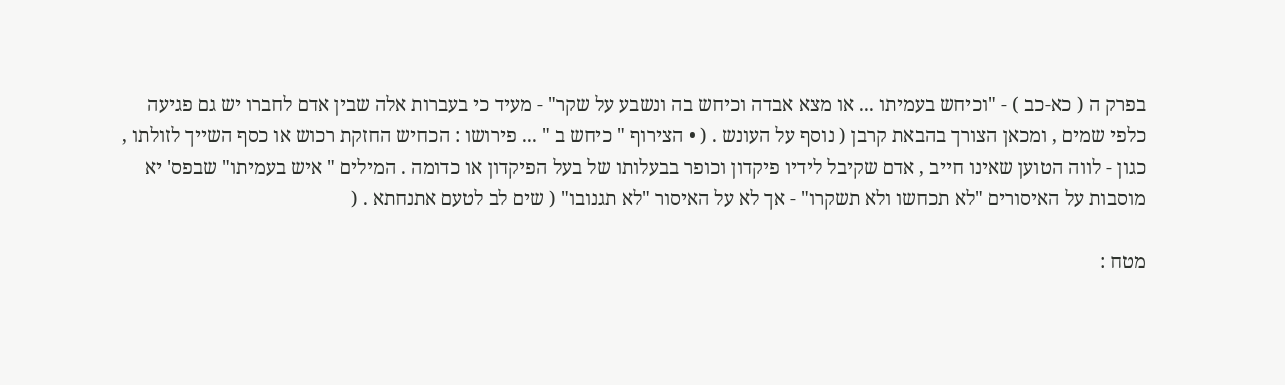בפרק ה ( כא-כב ) - "וכיחש בעמיתו ... או מצא אבדה וכיחש בה ונשבע על שקר" - מעיד כי בעברות אלה שבין אדם לחברו יש גם פגיעה כלפי שמים , ומכאן הצורך בהבאת קרבן ( נוסף על העונש . ( • הצירוף " כיחש ב " ... פירושו : הכחיש החזקת רכוש או כסף השייך לזולתו , כגון - לווה הטוען שאינו חייב , אדם שקיבל לידיו פיקדון וכופר בבעלותו של בעל הפיקדון או כדומה . המילים " איש בעמיתו" שבפס' יא מוסבות על האיסורים "לא תכחשו ולא תשקרו" - אך לא על האיסור "לא תגנובו" ( שים לב לטעם אתנחתא . (

מטח :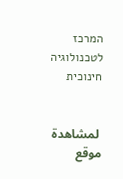המרכז לטכנולוגיה חינוכית


 لمشاهدة موقع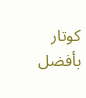كوتار بأفضل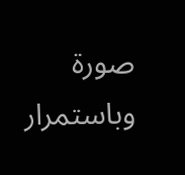صورة وباستمرار